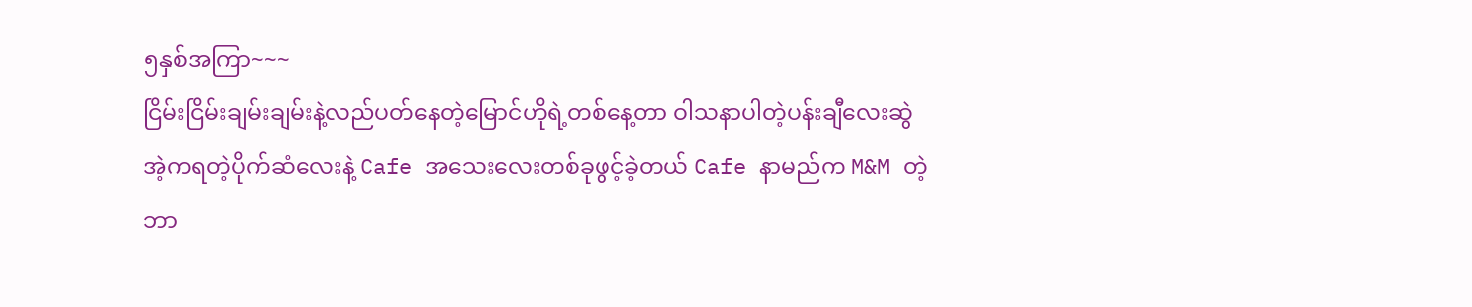၅နှစ်အကြာ~~~
ငြိမ်းငြိမ်းချမ်းချမ်းနဲ့လည်ပတ်နေတဲ့မြောင်ဟိုရဲ့တစ်နေ့တာ ဝါသနာပါတဲ့ပန်းချီလေးဆွဲ အဲ့ကရတဲ့ပိုက်ဆံလေးနဲ့ Cafe အသေးလေးတစ်ခုဖွင့်ခဲ့တယ် Cafe နာမည်က M&M တဲ့ ဘာ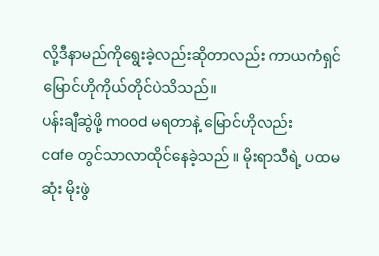လို့ဒီနာမည်ကိုရွေးခဲ့လည်းဆိုတာလည်း ကာယကံရှင်မြောင်ဟိုကိုယ်တိုင်ပဲသိသည်။
ပန်းချီဆွဲဖို့ mood မရတာနဲ့ မြောင်ဟိုလည်း
cafe တွင်သာလာထိုင်နေခဲ့သည် ။ မိုးရာသီရဲ့ ပထမဆုံး မိုးဖွဲ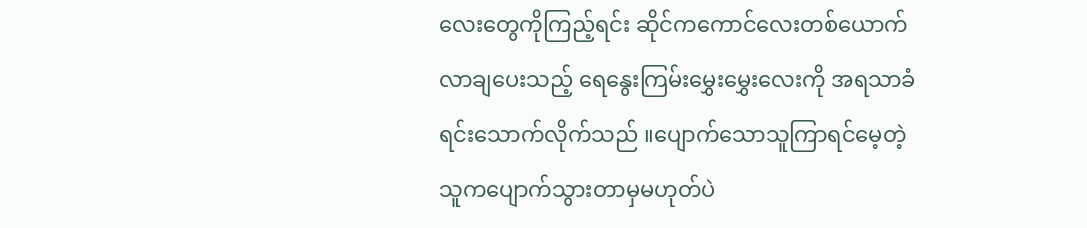လေးတွေကိုကြည့်ရင်း ဆိုင်ကကောင်လေးတစ်ယောက်လာချပေးသည့် ရေနွေးကြမ်းမွှေးမွှေးလေးကို အရသာခံရင်းသောက်လိုက်သည် ။ပျောက်သောသူကြာရင်မေ့တဲ့ သူကပျောက်သွားတာမှမဟုတ်ပဲ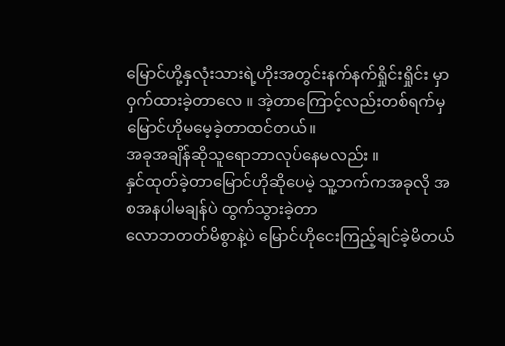မြောင်ဟို့နှလုံးသားရဲ့ဟိုးအတွင်းနက်နက်ရှိုင်းရှိုင်း မှာဝှက်ထားခဲ့တာလေ ။ အဲ့တာကြောင့်လည်းတစ်ရက်မှမြောင်ဟိုမမေ့ခဲ့တာထင်တယ်။
အခုအချိန်ဆိုသူရောဘာလုပ်နေမလည်း ။
နှင်ထုတ်ခဲ့တာမြောင်ဟိုဆိုပေမဲ့ သူ့ဘက်ကအခုလို အစအနပါမချန်ပဲ ထွက်သွားခဲ့တာ
လောဘတတ်မိစွာနဲ့ပဲ မြောင်ဟိုငေးကြည့်ချင်ခဲ့မိတယ်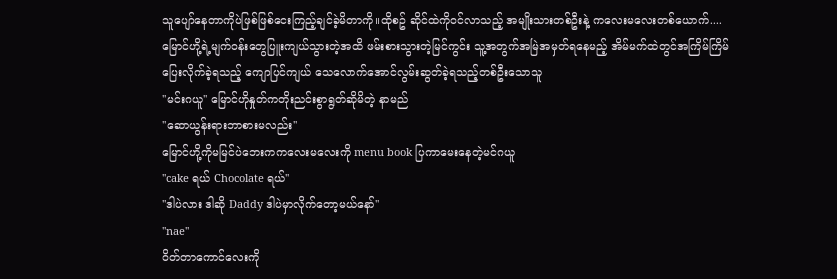သူပျော်နေတာကိုပဲဖြစ်ဖြစ်ငေးကြည့်ချင်ခဲ့မိတာကို။ထိုစဥ် ဆိုင်ထဲကိုဝင်လာသည့် အမျိုးသားတစ်ဦးနဲ့ ကလေးမလေးတစ်ယောက်....
မြောင်ဟို့ရဲ့မျက်ဝန်းတွေပြူးကျယ်သွားတဲ့အထိ ဖမ်းစားသွားတဲ့မြင်ကွင်း သူ့အတွက်အမြဲအမှတ်ရနေမည့် အိမ်မက်ထဲတွင်အကြိမ်ကြိမ် ပြေးလိုက်ခဲ့ရသည့် ကျောပြင်ကျယ် သေလောက်အောင်လွမ်းဆွတ်ခဲ့ရသည့်တစ်ဦးသောသူ
''မင်းဂယူ'' မြောင်ဟိုနှုတ်ကတိုးညင်းစွာရွတ်ဆိုမိတဲ့ နာမည်
''ဆောယွန်းရားဘာစားမလည်း''
မြောင်ဟို့ကိုမမြင်ပဲဘေးကကလေးမလေးကို menu book ပြကာမေးနေတဲ့မင်ဂယူ
''cake ရယ် Chocolate ရယ်''
''ဒါပဲလား ဒါဆို Daddy ဒါပဲမှာလိုက်တော့မယ်နော်''
''nae''
ဝိတ်တာကောင်လေးကို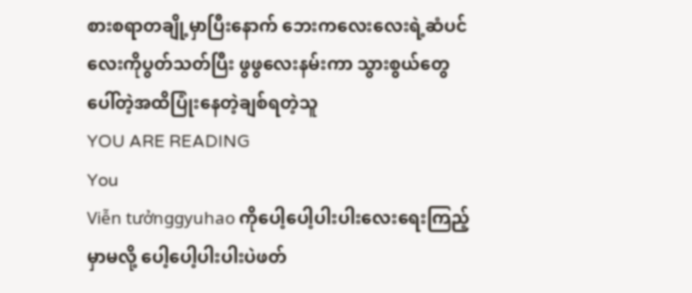စားစရာတချို့မှာပြီးနောက် ဘေးကလေးလေးရဲ့ဆံပင်လေးကိုပွတ်သတ်ပြီး ဖွဖွလေးနမ်းကာ သွားစွယ်တွေပေါ်တဲ့အထိပြုံးနေတဲ့ချစ်ရတဲ့သူ
YOU ARE READING
You
Viễn tưởnggyuhao ကိုပေါ့ပေါ့ပါးပါးလေးရေးကြည့်မှာမလို့ ပေါ့ပေါ့ပါးပါးပဲဖတ်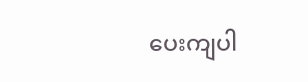ပေးကျပါ